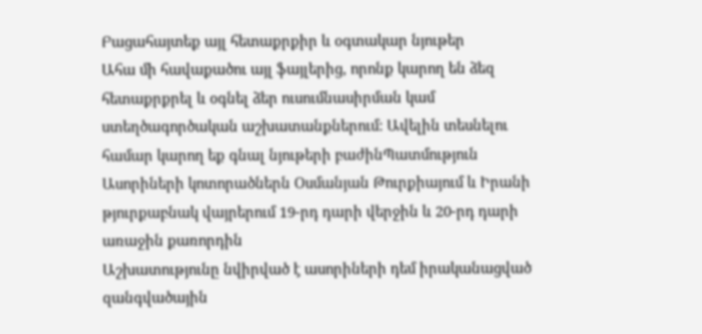Բացահայտեք այլ հետաքրքիր և օգտակար նյութեր
Ահա մի հավաքածու այլ ֆայլերից, որոնք կարող են ձեզ հետաքրքրել և օգնել ձեր ուսումնասիրման կամ ստեղծագործական աշխատանքներում: Ավելին տեսնելու համար կարող եք գնալ նյութերի բաժինՊատմություն
Ասորիների կոտորածներն Օսմանյան Թուրքիայում և Իրանի թյուրքաբնակ վայրերում 19-րդ դարի վերջին և 20-րդ դարի առաջին քառորդին
Աշխատությունը նվիրված է ասորիների դեմ իրականացված զանգվածային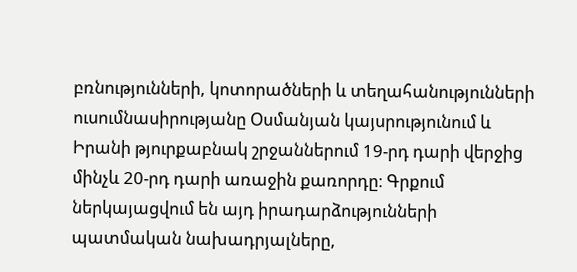բռնությունների, կոտորածների և տեղահանությունների ուսումնասիրությանը Օսմանյան կայսրությունում և Իրանի թյուրքաբնակ շրջաններում 19-րդ դարի վերջից մինչև 20-րդ դարի առաջին քառորդը։ Գրքում ներկայացվում են այդ իրադարձությունների պատմական նախադրյալները,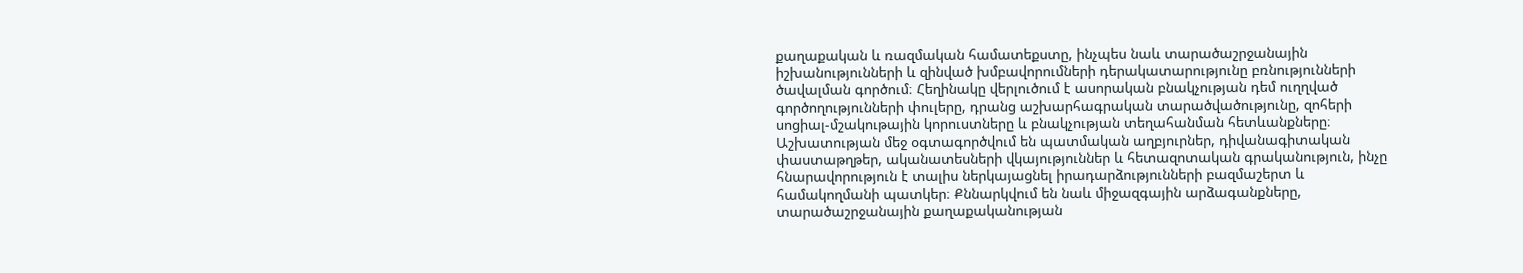քաղաքական և ռազմական համատեքստը, ինչպես նաև տարածաշրջանային իշխանությունների և զինված խմբավորումների դերակատարությունը բռնությունների ծավալման գործում։ Հեղինակը վերլուծում է ասորական բնակչության դեմ ուղղված գործողությունների փուլերը, դրանց աշխարհագրական տարածվածությունը, զոհերի սոցիալ-մշակութային կորուստները և բնակչության տեղահանման հետևանքները։ Աշխատության մեջ օգտագործվում են պատմական աղբյուրներ, դիվանագիտական փաստաթղթեր, ականատեսների վկայություններ և հետազոտական գրականություն, ինչը հնարավորություն է տալիս ներկայացնել իրադարձությունների բազմաշերտ և համակողմանի պատկեր։ Քննարկվում են նաև միջազգային արձագանքները, տարածաշրջանային քաղաքականության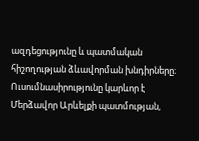ազդեցությունը և պատմական հիշողության ձևավորման խնդիրները։ Ուսումնասիրությունը կարևոր է Մերձավոր Արևելքի պատմության,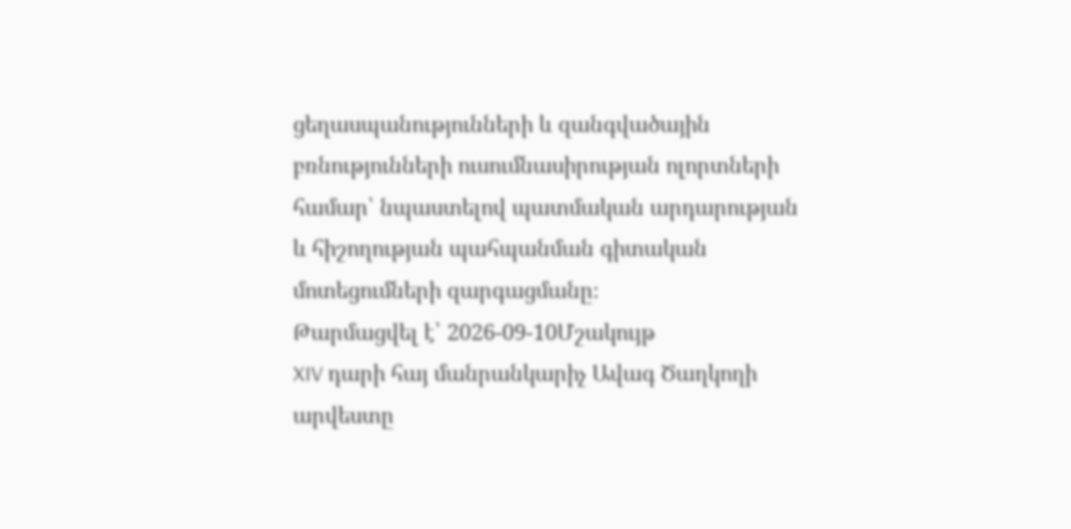ցեղասպանությունների և զանգվածային բռնությունների ուսումնասիրության ոլորտների համար՝ նպաստելով պատմական արդարության և հիշողության պահպանման գիտական մոտեցումների զարգացմանը։
Թարմացվել է՝ 2026-09-10Մշակույթ
XIV դարի հայ մանրանկարիչ Ավագ Ծաղկողի արվեստը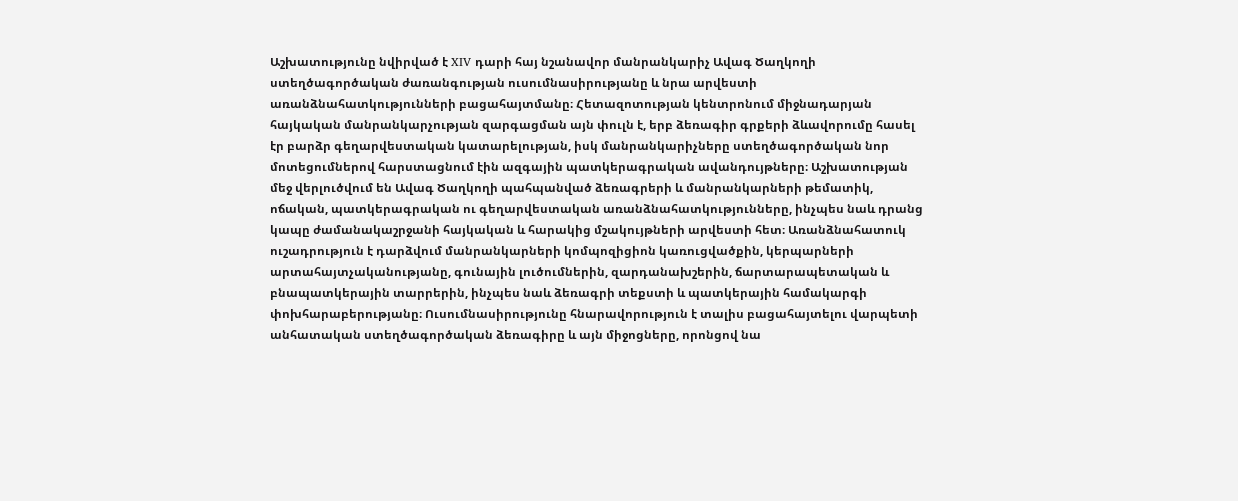Աշխատությունը նվիրված է XIV դարի հայ նշանավոր մանրանկարիչ Ավագ Ծաղկողի ստեղծագործական ժառանգության ուսումնասիրությանը և նրա արվեստի առանձնահատկությունների բացահայտմանը։ Հետազոտության կենտրոնում միջնադարյան հայկական մանրանկարչության զարգացման այն փուլն է, երբ ձեռագիր գրքերի ձևավորումը հասել էր բարձր գեղարվեստական կատարելության, իսկ մանրանկարիչները ստեղծագործական նոր մոտեցումներով հարստացնում էին ազգային պատկերագրական ավանդույթները։ Աշխատության մեջ վերլուծվում են Ավագ Ծաղկողի պահպանված ձեռագրերի և մանրանկարների թեմատիկ, ոճական, պատկերագրական ու գեղարվեստական առանձնահատկությունները, ինչպես նաև դրանց կապը ժամանակաշրջանի հայկական և հարակից մշակույթների արվեստի հետ։ Առանձնահատուկ ուշադրություն է դարձվում մանրանկարների կոմպոզիցիոն կառուցվածքին, կերպարների արտահայտչականությանը, գունային լուծումներին, զարդանախշերին, ճարտարապետական և բնապատկերային տարրերին, ինչպես նաև ձեռագրի տեքստի և պատկերային համակարգի փոխհարաբերությանը։ Ուսումնասիրությունը հնարավորություն է տալիս բացահայտելու վարպետի անհատական ստեղծագործական ձեռագիրը և այն միջոցները, որոնցով նա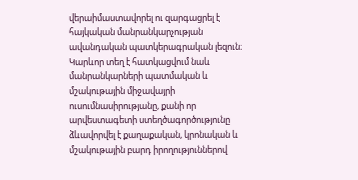վերաիմաստավորել ու զարգացրել է հայկական մանրանկարչության ավանդական պատկերագրական լեզուն։ Կարևոր տեղ է հատկացվում նաև մանրանկարների պատմական և մշակութային միջավայրի ուսումնասիրությանը, քանի որ արվեստագետի ստեղծագործությունը ձևավորվել է քաղաքական, կրոնական և մշակութային բարդ իրողություններով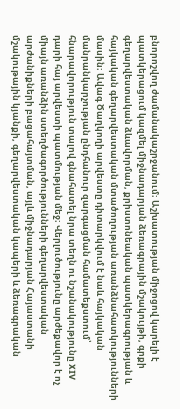բնորոշվող ժամանակաշրջանում։ Աշխատության միջոցով կարելի է պատկերացում կազմել միջնադարյան ձեռագրային մշակույթի, գրքի գեղարվեստական ձևավորման, քրիստոնեական պատկերագրության և հայկական գեղարվեստական մտածողության առանձնահատկությունների մասին։ Ավագ Ծաղկողի արվեստը դիտարկվում է նաև հայկական մանրանկարչության ընդհանուր զարգացման համատեքստում՝ հնարավորություն տալով գնահատել նրա տեղն ու նշանակությունը XIV դարի հայ արվեստի պատմության մեջ։ Վերլուծությունը արժեքավոր է ոչ միայն առանձին ստեղծագործությունների գեղարվեստական արժանիքների բացահայտման, այլև միջնադարյան Հայաստանի մշակութային կյանքի, գեղարվեստական կապերի և ձեռագրական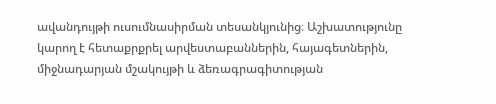ավանդույթի ուսումնասիրման տեսանկյունից։ Աշխատությունը կարող է հետաքրքրել արվեստաբաններին, հայագետներին, միջնադարյան մշակույթի և ձեռագրագիտության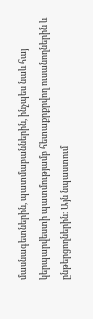մասնագետներին, պատմաբաններին, ինչպես նաև հայ կերպարվեստի պատմությամբ հետաքրքրվող ուսանողներին և ընթերցողներին։ Այն նպաստում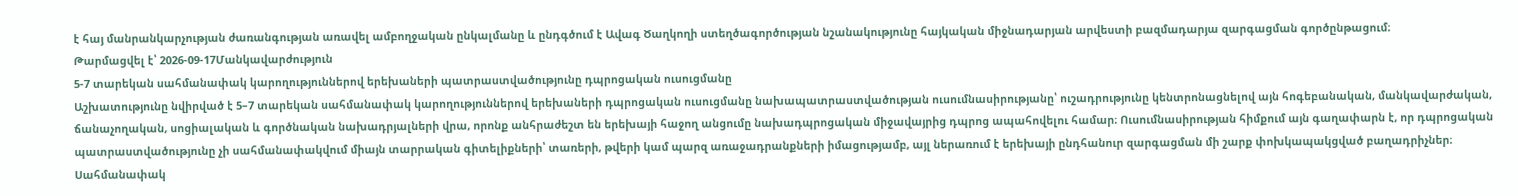է հայ մանրանկարչության ժառանգության առավել ամբողջական ընկալմանը և ընդգծում է Ավագ Ծաղկողի ստեղծագործության նշանակությունը հայկական միջնադարյան արվեստի բազմադարյա զարգացման գործընթացում։
Թարմացվել է՝ 2026-09-17Մանկավարժություն
5-7 տարեկան սահմանափակ կարողություններով երեխաների պատրաստվածությունը դպրոցական ուսուցմանը
Աշխատությունը նվիրված է 5–7 տարեկան սահմանափակ կարողություններով երեխաների դպրոցական ուսուցմանը նախապատրաստվածության ուսումնասիրությանը՝ ուշադրությունը կենտրոնացնելով այն հոգեբանական, մանկավարժական, ճանաչողական, սոցիալական և գործնական նախադրյալների վրա, որոնք անհրաժեշտ են երեխայի հաջող անցումը նախադպրոցական միջավայրից դպրոց ապահովելու համար։ Ուսումնասիրության հիմքում այն գաղափարն է, որ դպրոցական պատրաստվածությունը չի սահմանափակվում միայն տարրական գիտելիքների՝ տառերի, թվերի կամ պարզ առաջադրանքների իմացությամբ, այլ ներառում է երեխայի ընդհանուր զարգացման մի շարք փոխկապակցված բաղադրիչներ։ Սահմանափակ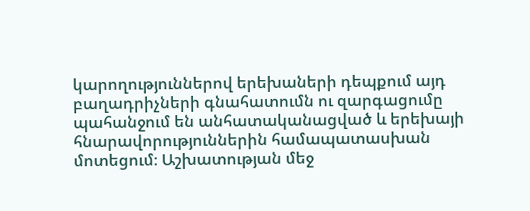կարողություններով երեխաների դեպքում այդ բաղադրիչների գնահատումն ու զարգացումը պահանջում են անհատականացված և երեխայի հնարավորություններին համապատասխան մոտեցում։ Աշխատության մեջ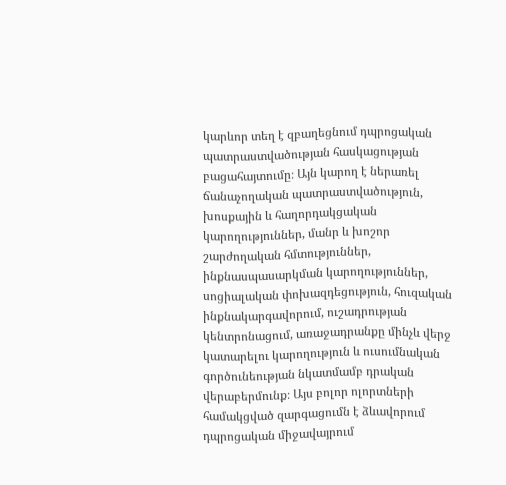կարևոր տեղ է զբաղեցնում դպրոցական պատրաստվածության հասկացության բացահայտումը։ Այն կարող է ներառել ճանաչողական պատրաստվածություն, խոսքային և հաղորդակցական կարողություններ, մանր և խոշոր շարժողական հմտություններ, ինքնասպասարկման կարողություններ, սոցիալական փոխազդեցություն, հուզական ինքնակարգավորում, ուշադրության կենտրոնացում, առաջադրանքը մինչև վերջ կատարելու կարողություն և ուսումնական գործունեության նկատմամբ դրական վերաբերմունք։ Այս բոլոր ոլորտների համակցված զարգացումն է ձևավորում դպրոցական միջավայրում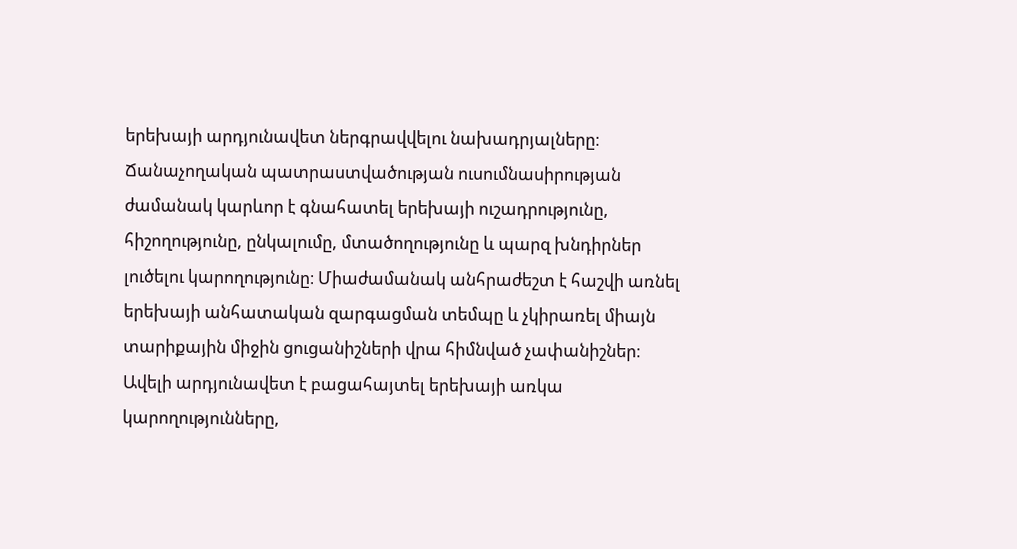երեխայի արդյունավետ ներգրավվելու նախադրյալները։ Ճանաչողական պատրաստվածության ուսումնասիրության ժամանակ կարևոր է գնահատել երեխայի ուշադրությունը, հիշողությունը, ընկալումը, մտածողությունը և պարզ խնդիրներ լուծելու կարողությունը։ Միաժամանակ անհրաժեշտ է հաշվի առնել երեխայի անհատական զարգացման տեմպը և չկիրառել միայն տարիքային միջին ցուցանիշների վրա հիմնված չափանիշներ։ Ավելի արդյունավետ է բացահայտել երեխայի առկա կարողությունները,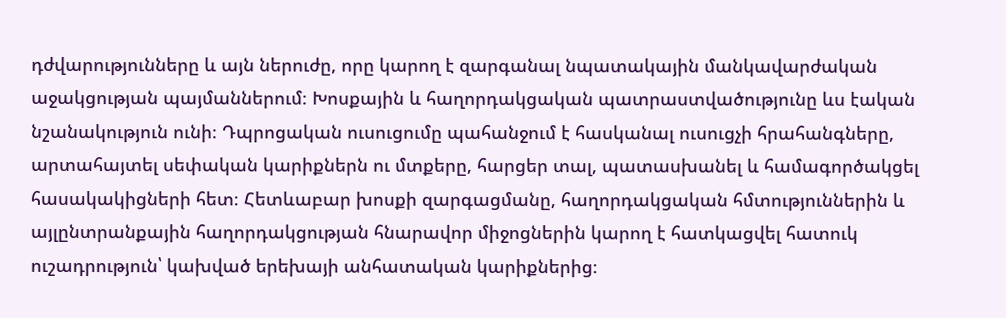դժվարությունները և այն ներուժը, որը կարող է զարգանալ նպատակային մանկավարժական աջակցության պայմաններում։ Խոսքային և հաղորդակցական պատրաստվածությունը ևս էական նշանակություն ունի։ Դպրոցական ուսուցումը պահանջում է հասկանալ ուսուցչի հրահանգները, արտահայտել սեփական կարիքներն ու մտքերը, հարցեր տալ, պատասխանել և համագործակցել հասակակիցների հետ։ Հետևաբար խոսքի զարգացմանը, հաղորդակցական հմտություններին և այլընտրանքային հաղորդակցության հնարավոր միջոցներին կարող է հատկացվել հատուկ ուշադրություն՝ կախված երեխայի անհատական կարիքներից։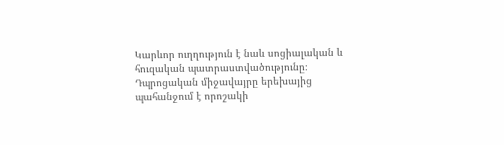Կարևոր ուղղություն է նաև սոցիալական և հուզական պատրաստվածությունը։ Դպրոցական միջավայրը երեխայից պահանջում է որոշակի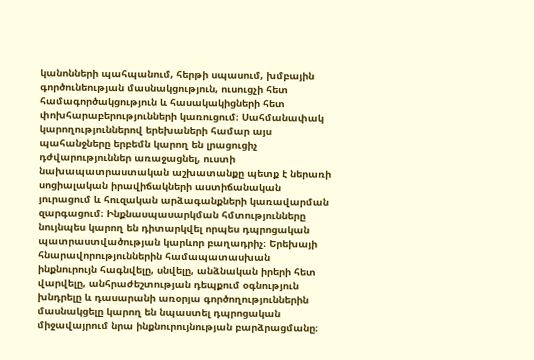կանոնների պահպանում, հերթի սպասում, խմբային գործունեության մասնակցություն, ուսուցչի հետ համագործակցություն և հասակակիցների հետ փոխհարաբերությունների կառուցում։ Սահմանափակ կարողություններով երեխաների համար այս պահանջները երբեմն կարող են լրացուցիչ դժվարություններ առաջացնել, ուստի նախապատրաստական աշխատանքը պետք է ներառի սոցիալական իրավիճակների աստիճանական յուրացում և հուզական արձագանքների կառավարման զարգացում։ Ինքնասպասարկման հմտությունները նույնպես կարող են դիտարկվել որպես դպրոցական պատրաստվածության կարևոր բաղադրիչ։ Երեխայի հնարավորություններին համապատասխան ինքնուրույն հագնվելը, սնվելը, անձնական իրերի հետ վարվելը, անհրաժեշտության դեպքում օգնություն խնդրելը և դասարանի առօրյա գործողություններին մասնակցելը կարող են նպաստել դպրոցական միջավայրում նրա ինքնուրույնության բարձրացմանը։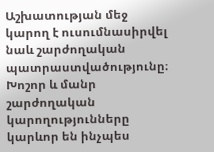Աշխատության մեջ կարող է ուսումնասիրվել նաև շարժողական պատրաստվածությունը։ Խոշոր և մանր շարժողական կարողությունները կարևոր են ինչպես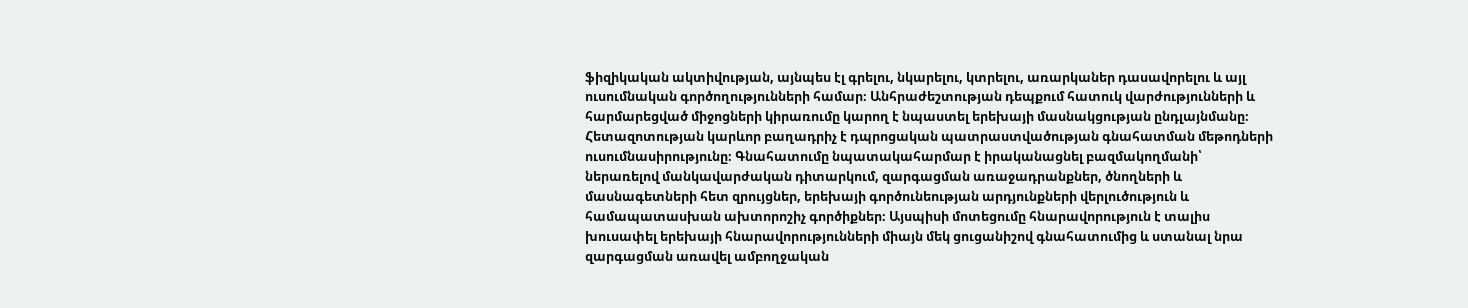ֆիզիկական ակտիվության, այնպես էլ գրելու, նկարելու, կտրելու, առարկաներ դասավորելու և այլ ուսումնական գործողությունների համար։ Անհրաժեշտության դեպքում հատուկ վարժությունների և հարմարեցված միջոցների կիրառումը կարող է նպաստել երեխայի մասնակցության ընդլայնմանը։ Հետազոտության կարևոր բաղադրիչ է դպրոցական պատրաստվածության գնահատման մեթոդների ուսումնասիրությունը։ Գնահատումը նպատակահարմար է իրականացնել բազմակողմանի՝ ներառելով մանկավարժական դիտարկում, զարգացման առաջադրանքներ, ծնողների և մասնագետների հետ զրույցներ, երեխայի գործունեության արդյունքների վերլուծություն և համապատասխան ախտորոշիչ գործիքներ։ Այսպիսի մոտեցումը հնարավորություն է տալիս խուսափել երեխայի հնարավորությունների միայն մեկ ցուցանիշով գնահատումից և ստանալ նրա զարգացման առավել ամբողջական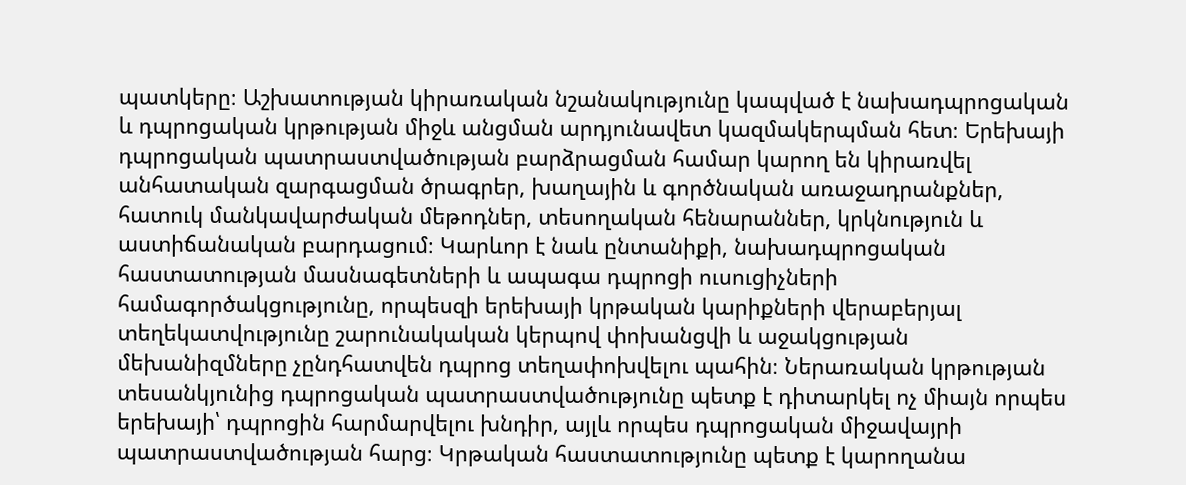պատկերը։ Աշխատության կիրառական նշանակությունը կապված է նախադպրոցական և դպրոցական կրթության միջև անցման արդյունավետ կազմակերպման հետ։ Երեխայի դպրոցական պատրաստվածության բարձրացման համար կարող են կիրառվել անհատական զարգացման ծրագրեր, խաղային և գործնական առաջադրանքներ, հատուկ մանկավարժական մեթոդներ, տեսողական հենարաններ, կրկնություն և աստիճանական բարդացում։ Կարևոր է նաև ընտանիքի, նախադպրոցական հաստատության մասնագետների և ապագա դպրոցի ուսուցիչների համագործակցությունը, որպեսզի երեխայի կրթական կարիքների վերաբերյալ տեղեկատվությունը շարունակական կերպով փոխանցվի և աջակցության մեխանիզմները չընդհատվեն դպրոց տեղափոխվելու պահին։ Ներառական կրթության տեսանկյունից դպրոցական պատրաստվածությունը պետք է դիտարկել ոչ միայն որպես երեխայի՝ դպրոցին հարմարվելու խնդիր, այլև որպես դպրոցական միջավայրի պատրաստվածության հարց։ Կրթական հաստատությունը պետք է կարողանա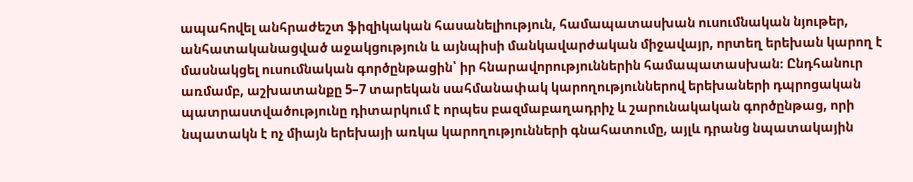ապահովել անհրաժեշտ ֆիզիկական հասանելիություն, համապատասխան ուսումնական նյութեր, անհատականացված աջակցություն և այնպիսի մանկավարժական միջավայր, որտեղ երեխան կարող է մասնակցել ուսումնական գործընթացին՝ իր հնարավորություններին համապատասխան։ Ընդհանուր առմամբ, աշխատանքը 5–7 տարեկան սահմանափակ կարողություններով երեխաների դպրոցական պատրաստվածությունը դիտարկում է որպես բազմաբաղադրիչ և շարունակական գործընթաց, որի նպատակն է ոչ միայն երեխայի առկա կարողությունների գնահատումը, այլև դրանց նպատակային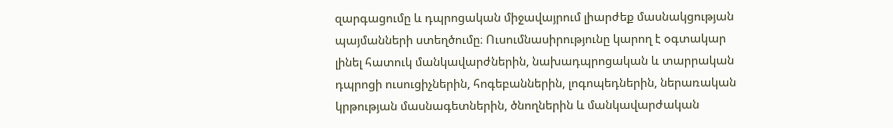զարգացումը և դպրոցական միջավայրում լիարժեք մասնակցության պայմանների ստեղծումը։ Ուսումնասիրությունը կարող է օգտակար լինել հատուկ մանկավարժներին, նախադպրոցական և տարրական դպրոցի ուսուցիչներին, հոգեբաններին, լոգոպեդներին, ներառական կրթության մասնագետներին, ծնողներին և մանկավարժական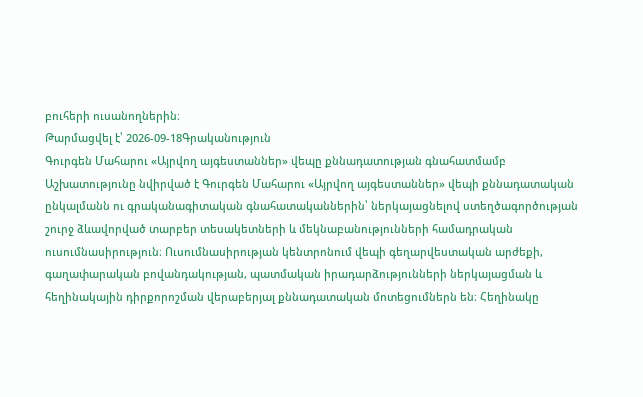բուհերի ուսանողներին։
Թարմացվել է՝ 2026-09-18Գրականություն
Գուրգեն Մահարու «Այրվող այգեստաններ» վեպը քննադատության գնահատմամբ
Աշխատությունը նվիրված է Գուրգեն Մահարու «Այրվող այգեստաններ» վեպի քննադատական ընկալմանն ու գրականագիտական գնահատականներին՝ ներկայացնելով ստեղծագործության շուրջ ձևավորված տարբեր տեսակետների և մեկնաբանությունների համադրական ուսումնասիրություն։ Ուսումնասիրության կենտրոնում վեպի գեղարվեստական արժեքի, գաղափարական բովանդակության, պատմական իրադարձությունների ներկայացման և հեղինակային դիրքորոշման վերաբերյալ քննադատական մոտեցումներն են։ Հեղինակը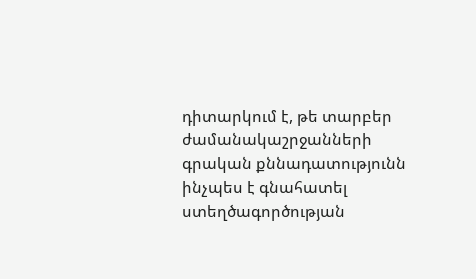դիտարկում է, թե տարբեր ժամանակաշրջանների գրական քննադատությունն ինչպես է գնահատել ստեղծագործության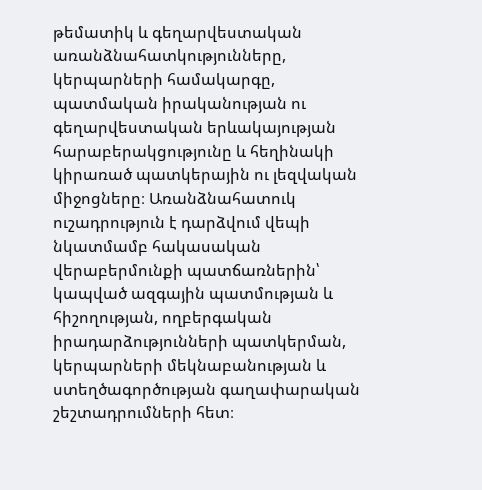թեմատիկ և գեղարվեստական առանձնահատկությունները, կերպարների համակարգը, պատմական իրականության ու գեղարվեստական երևակայության հարաբերակցությունը և հեղինակի կիրառած պատկերային ու լեզվական միջոցները։ Առանձնահատուկ ուշադրություն է դարձվում վեպի նկատմամբ հակասական վերաբերմունքի պատճառներին՝ կապված ազգային պատմության և հիշողության, ողբերգական իրադարձությունների պատկերման, կերպարների մեկնաբանության և ստեղծագործության գաղափարական շեշտադրումների հետ։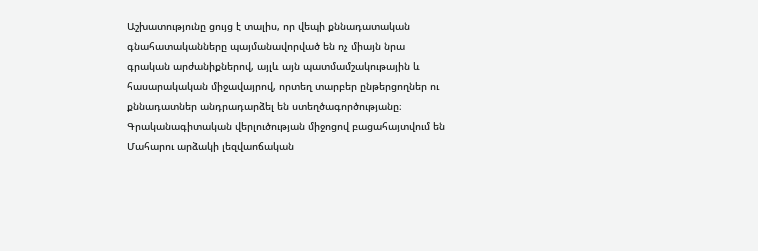Աշխատությունը ցույց է տալիս, որ վեպի քննադատական գնահատականները պայմանավորված են ոչ միայն նրա գրական արժանիքներով, այլև այն պատմամշակութային և հասարակական միջավայրով, որտեղ տարբեր ընթերցողներ ու քննադատներ անդրադարձել են ստեղծագործությանը։ Գրականագիտական վերլուծության միջոցով բացահայտվում են Մահարու արձակի լեզվաոճական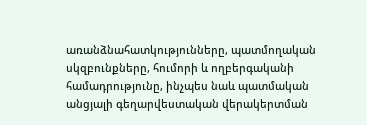առանձնահատկությունները, պատմողական սկզբունքները, հումորի և ողբերգականի համադրությունը, ինչպես նաև պատմական անցյալի գեղարվեստական վերակերտման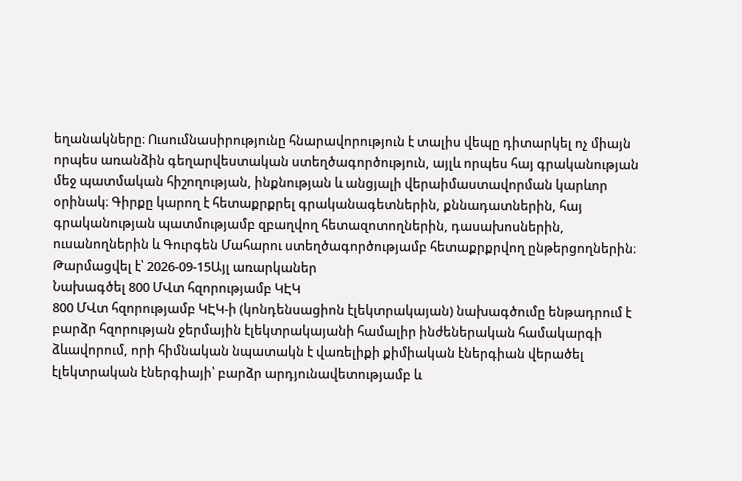եղանակները։ Ուսումնասիրությունը հնարավորություն է տալիս վեպը դիտարկել ոչ միայն որպես առանձին գեղարվեստական ստեղծագործություն, այլև որպես հայ գրականության մեջ պատմական հիշողության, ինքնության և անցյալի վերաիմաստավորման կարևոր օրինակ։ Գիրքը կարող է հետաքրքրել գրականագետներին, քննադատներին, հայ գրականության պատմությամբ զբաղվող հետազոտողներին, դասախոսներին, ուսանողներին և Գուրգեն Մահարու ստեղծագործությամբ հետաքրքրվող ընթերցողներին։
Թարմացվել է՝ 2026-09-15Այլ առարկաներ
Նախագծել 800 ՄՎտ հզորությամբ ԿԷԿ
800 ՄՎտ հզորությամբ ԿԷԿ-ի (կոնդենսացիոն էլեկտրակայան) նախագծումը ենթադրում է բարձր հզորության ջերմային էլեկտրակայանի համալիր ինժեներական համակարգի ձևավորում, որի հիմնական նպատակն է վառելիքի քիմիական էներգիան վերածել էլեկտրական էներգիայի՝ բարձր արդյունավետությամբ և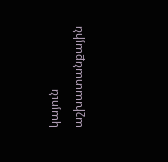կայուն աշխատանքային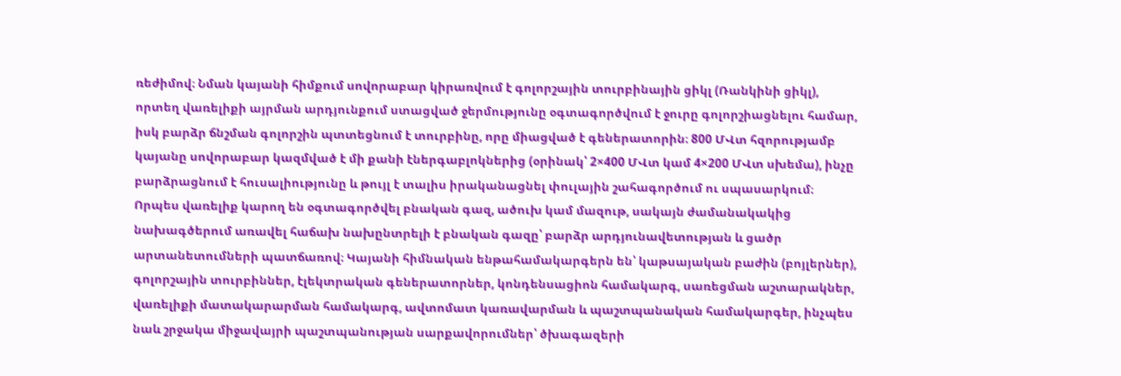ռեժիմով։ Նման կայանի հիմքում սովորաբար կիրառվում է գոլորշային տուրբինային ցիկլ (Ռանկինի ցիկլ), որտեղ վառելիքի այրման արդյունքում ստացված ջերմությունը օգտագործվում է ջուրը գոլորշիացնելու համար, իսկ բարձր ճնշման գոլորշին պտտեցնում է տուրբինը, որը միացված է գեներատորին։ 800 ՄՎտ հզորությամբ կայանը սովորաբար կազմված է մի քանի էներգաբլոկներից (օրինակ՝ 2×400 ՄՎտ կամ 4×200 ՄՎտ սխեմա), ինչը բարձրացնում է հուսալիությունը և թույլ է տալիս իրականացնել փուլային շահագործում ու սպասարկում։ Որպես վառելիք կարող են օգտագործվել բնական գազ, ածուխ կամ մազութ, սակայն ժամանակակից նախագծերում առավել հաճախ նախընտրելի է բնական գազը՝ բարձր արդյունավետության և ցածր արտանետումների պատճառով։ Կայանի հիմնական ենթահամակարգերն են՝ կաթսայական բաժին (բոյլերներ), գոլորշային տուրբիններ, էլեկտրական գեներատորներ, կոնդենսացիոն համակարգ, սառեցման աշտարակներ, վառելիքի մատակարարման համակարգ, ավտոմատ կառավարման և պաշտպանական համակարգեր, ինչպես նաև շրջակա միջավայրի պաշտպանության սարքավորումներ՝ ծխագազերի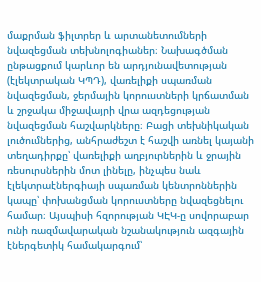մաքրման ֆիլտրեր և արտանետումների նվազեցման տեխնոլոգիաներ։ Նախագծման ընթացքում կարևոր են արդյունավետության (էլեկտրական ԿՊԴ), վառելիքի սպառման նվազեցման, ջերմային կորուստների կրճատման և շրջակա միջավայրի վրա ազդեցության նվազեցման հաշվարկները։ Բացի տեխնիկական լուծումներից, անհրաժեշտ է հաշվի առնել կայանի տեղադիրքը՝ վառելիքի աղբյուրներին և ջրային ռեսուրսներին մոտ լինելը, ինչպես նաև էլեկտրաէներգիայի սպառման կենտրոններին կապը՝ փոխանցման կորուստները նվազեցնելու համար։ Այսպիսի հզորության ԿԷԿ-ը սովորաբար ունի ռազմավարական նշանակություն ազգային էներգետիկ համակարգում՝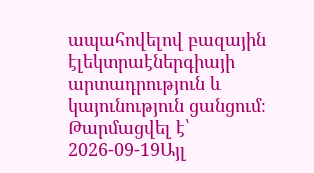ապահովելով բազային էլեկտրաէներգիայի արտադրություն և կայունություն ցանցում։
Թարմացվել է՝ 2026-09-19Այլ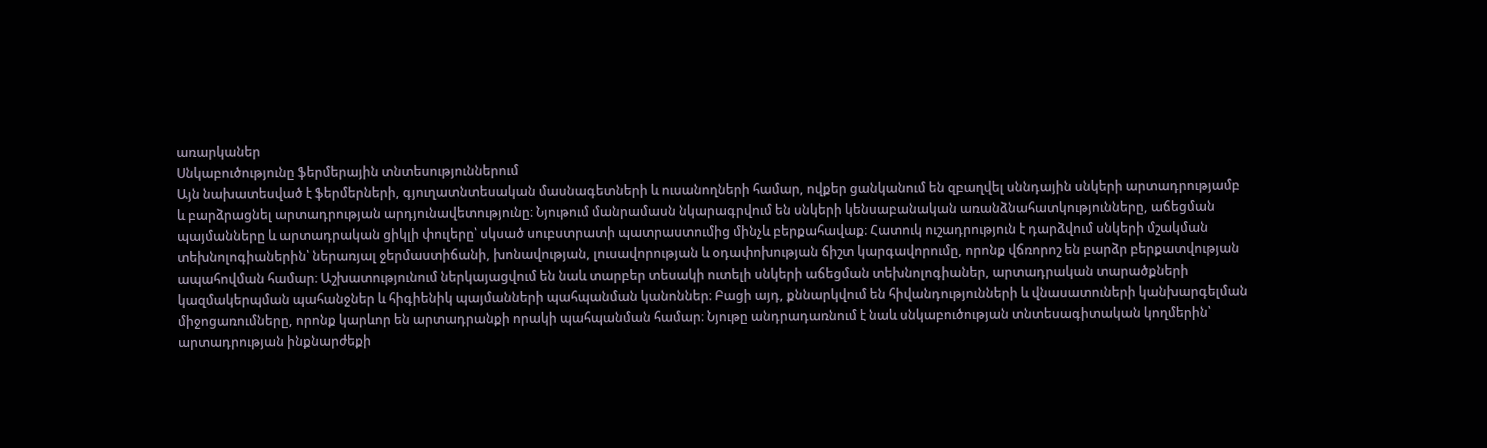առարկաներ
Սնկաբուծությունը ֆերմերային տնտեսություններում
Այն նախատեսված է ֆերմերների, գյուղատնտեսական մասնագետների և ուսանողների համար, ովքեր ցանկանում են զբաղվել սննդային սնկերի արտադրությամբ և բարձրացնել արտադրության արդյունավետությունը։ Նյութում մանրամասն նկարագրվում են սնկերի կենսաբանական առանձնահատկությունները, աճեցման պայմանները և արտադրական ցիկլի փուլերը՝ սկսած սուբստրատի պատրաստումից մինչև բերքահավաք։ Հատուկ ուշադրություն է դարձվում սնկերի մշակման տեխնոլոգիաներին՝ ներառյալ ջերմաստիճանի, խոնավության, լուսավորության և օդափոխության ճիշտ կարգավորումը, որոնք վճռորոշ են բարձր բերքատվության ապահովման համար։ Աշխատությունում ներկայացվում են նաև տարբեր տեսակի ուտելի սնկերի աճեցման տեխնոլոգիաներ, արտադրական տարածքների կազմակերպման պահանջներ և հիգիենիկ պայմանների պահպանման կանոններ։ Բացի այդ, քննարկվում են հիվանդությունների և վնասատուների կանխարգելման միջոցառումները, որոնք կարևոր են արտադրանքի որակի պահպանման համար։ Նյութը անդրադառնում է նաև սնկաբուծության տնտեսագիտական կողմերին՝ արտադրության ինքնարժեքի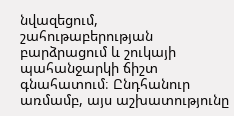նվազեցում, շահութաբերության բարձրացում և շուկայի պահանջարկի ճիշտ գնահատում։ Ընդհանուր առմամբ, այս աշխատությունը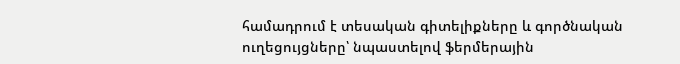համադրում է տեսական գիտելիքները և գործնական ուղեցույցները՝ նպաստելով ֆերմերային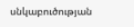սնկաբուծության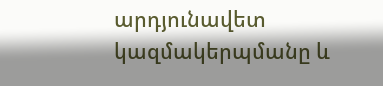արդյունավետ կազմակերպմանը և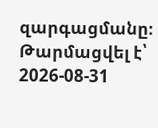զարգացմանը։
Թարմացվել է՝ 2026-08-31